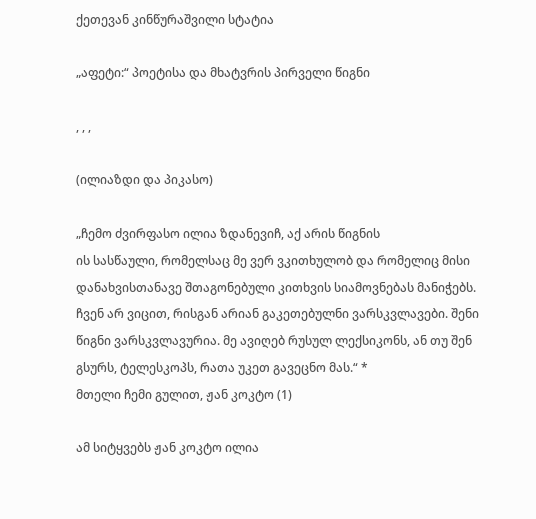ქეთევან კინწურაშვილი სტატია

„აფეტი:“ პოეტისა და მხატვრის პირველი წიგნი

, , ,

(ილიაზდი და პიკასო)

„ჩემო ძვირფასო ილია ზდანევიჩ, აქ არის წიგნის
ის სასწაული, რომელსაც მე ვერ ვკითხულობ და რომელიც მისი
დანახვისთანავე შთაგონებული კითხვის სიამოვნებას მანიჭებს.
ჩვენ არ ვიცით, რისგან არიან გაკეთებულნი ვარსკვლავები. შენი
წიგნი ვარსკვლავურია. მე ავიღებ რუსულ ლექსიკონს, ან თუ შენ
გსურს, ტელესკოპს, რათა უკეთ გავეცნო მას.“ *
მთელი ჩემი გულით, ჟან კოკტო (1)

ამ სიტყვებს ჟან კოკტო ილია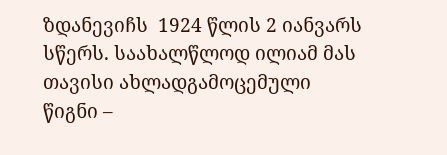ზდანევიჩს  1924 წლის 2 იანვარს სწერს. საახალწლოდ ილიამ მას თავისი ახლადგამოცემული წიგნი –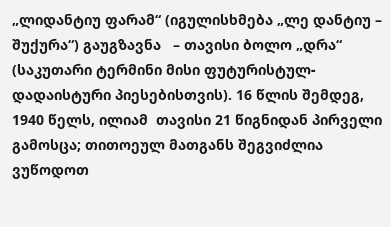„ლიდანტიუ ფარამ“ (იგულისხმება „ლე დანტიუ – შუქურა“) გაუგზავნა   – თავისი ბოლო „დრა“ (საკუთარი ტერმინი მისი ფუტურისტულ-დადაისტური პიესებისთვის). 16 წლის შემდეგ, 1940 წელს, ილიამ  თავისი 21 წიგნიდან პირველი გამოსცა; თითოეულ მათგანს შეგვიძლია ვუწოდოთ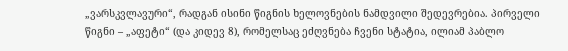„ვარსკვლავური“, რადგან ისინი წიგნის ხელოვნების ნამდვილი შედევრებია. პირველი წიგნი – „აფეტი“ (და კიდევ 8), რომელსაც ეძღვნება ჩვენი სტატია, ილიამ პაბლო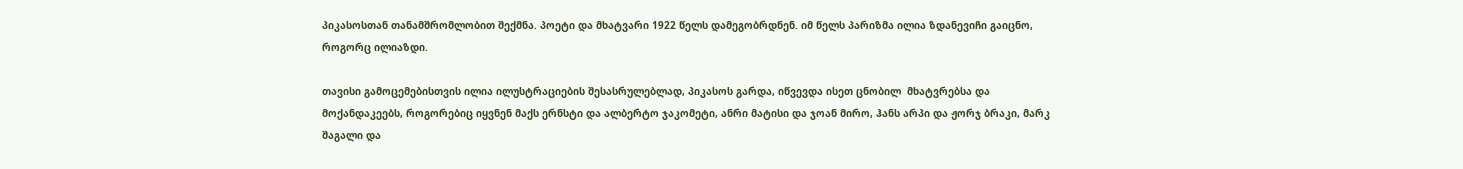პიკასოსთან თანამშრომლობით შექმნა. პოეტი და მხატვარი 1922 წელს დამეგობრდნენ. იმ წელს პარიზმა ილია ზდანევიჩი გაიცნო, როგორც ილიაზდი.

თავისი გამოცემებისთვის ილია ილუსტრაციების შესასრულებლად, პიკასოს გარდა, იწვევდა ისეთ ცნობილ  მხატვრებსა და მოქანდაკეებს, როგორებიც იყვნენ მაქს ერნსტი და ალბერტო ჯაკომეტი, ანრი მატისი და ჯოან მირო, ჰანს არპი და ჟორჯ ბრაკი, მარკ შაგალი და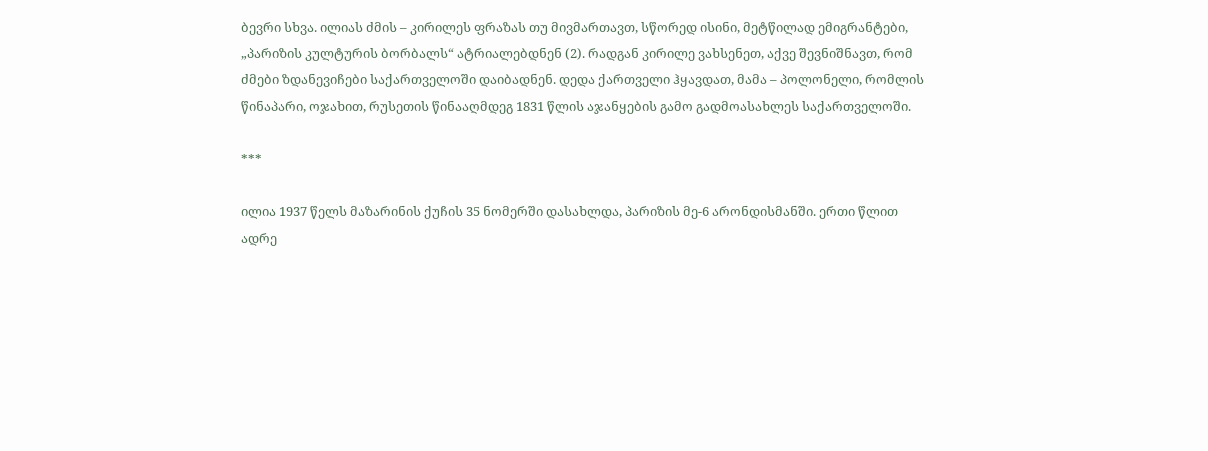ბევრი სხვა. ილიას ძმის – კირილეს ფრაზას თუ მივმართავთ, სწორედ ისინი, მეტწილად ემიგრანტები, „პარიზის კულტურის ბორბალს“ ატრიალებდნენ (2). რადგან კირილე ვახსენეთ, აქვე შევნიშნავთ, რომ ძმები ზდანევიჩები საქართველოში დაიბადნენ. დედა ქართველი ჰყავდათ, მამა – პოლონელი, რომლის წინაპარი, ოჯახით, რუსეთის წინააღმდეგ 1831 წლის აჯანყების გამო გადმოასახლეს საქართველოში.

***

ილია 1937 წელს მაზარინის ქუჩის 35 ნომერში დასახლდა, პარიზის მე-6 არონდისმანში. ერთი წლით ადრე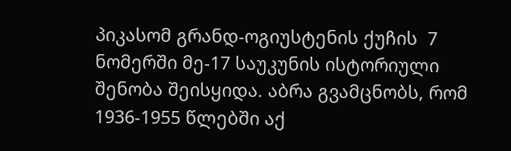პიკასომ გრანდ-ოგიუსტენის ქუჩის  7 ნომერში მე-17 საუკუნის ისტორიული შენობა შეისყიდა. აბრა გვამცნობს, რომ 1936-1955 წლებში აქ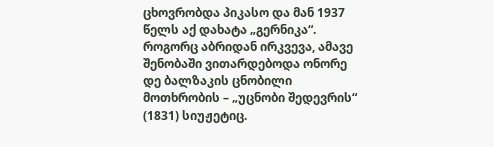ცხოვრობდა პიკასო და მან 1937 წელს აქ დახატა „გერნიკა“. როგორც აბრიდან ირკვევა, ამავე შენობაში ვითარდებოდა ონორე დე ბალზაკის ცნობილი მოთხრობის – „უცნობი შედევრის“ (1831) სიუჟეტიც.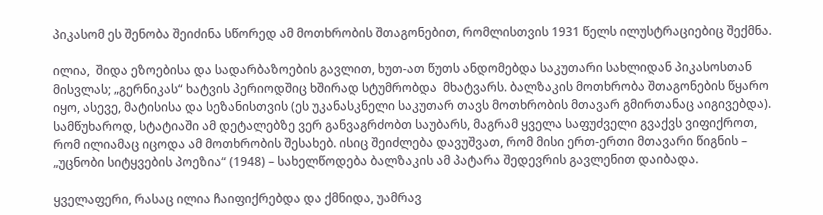პიკასომ ეს შენობა შეიძინა სწორედ ამ მოთხრობის შთაგონებით, რომლისთვის 1931 წელს ილუსტრაციებიც შექმნა.

ილია,  შიდა ეზოებისა და სადარბაზოების გავლით, ხუთ-ათ წუთს ანდომებდა საკუთარი სახლიდან პიკასოსთან მისვლას; „გერნიკას“ ხატვის პერიოდშიც ხშირად სტუმრობდა  მხატვარს. ბალზაკის მოთხრობა შთაგონების წყარო იყო, ასევე, მატისისა და სეზანისთვის (ეს უკანასკნელი საკუთარ თავს მოთხრობის მთავარ გმირთანაც აიგივებდა). სამწუხაროდ, სტატიაში ამ დეტალებზე ვერ განვაგრძობთ საუბარს, მაგრამ ყველა საფუძველი გვაქვს ვიფიქროთ, რომ ილიამაც იცოდა ამ მოთხრობის შესახებ. ისიც შეიძლება დავუშვათ, რომ მისი ერთ-ერთი მთავარი წიგნის – „უცნობი სიტყვების პოეზია“ (1948) – სახელწოდება ბალზაკის ამ პატარა შედევრის გავლენით დაიბადა.

ყველაფერი, რასაც ილია ჩაიფიქრებდა და ქმნიდა, უამრავ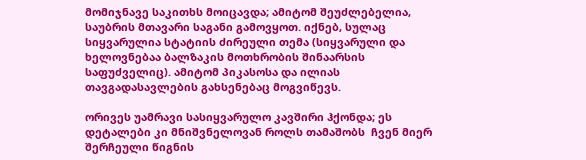მომიჯნავე საკითხს მოიცავდა; ამიტომ შეუძლებელია, საუბრის მთავარი საგანი გამოვყოთ. იქნებ, სულაც სიყვარულია სტატიის ძირეული თემა (სიყვარული და ხელოვნებაა ბალზაკის მოთხრობის შინაარსის საფუძველიც). ამიტომ პიკასოსა და ილიას თავგადასავლების გახსენებაც მოგვიწევს.

ორივეს უამრავი სასიყვარულო კავშირი ჰქონდა; ეს დეტალები კი მნიშვნელოვან როლს თამაშობს  ჩვენ მიერ შერჩეული წიგნის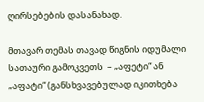ღირსებების დასანახად.

მთავარ თემას თავად წიგნის იდუმალი სათაური გამოკვეთს  – „აფეტი“ ან „აფატი“ (განსხვავებულად იკითხება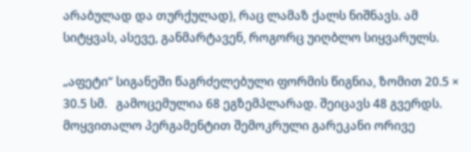არაბულად და თურქულად), რაც ლამაზ ქალს ნიშნავს. ამ სიტყვას, ასევე, განმარტავენ, როგორც უიღბლო სიყვარულს.

„აფეტი“ სიგანეში წაგრძელებული ფორმის წიგნია, ზომით 20.5 × 30.5 სმ.   გამოცემულია 68 ეგზემპლარად. შეიცავს 48 გვერდს. მოყვითალო პერგამენტით შემოკრული გარეკანი ორივე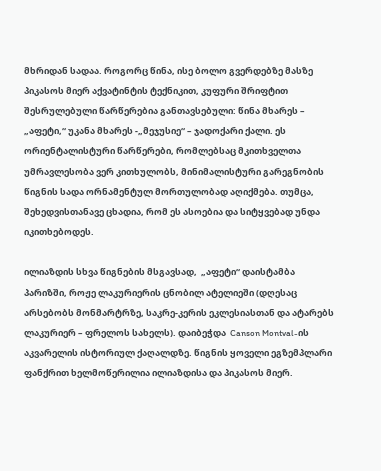მხრიდან სადაა. როგორც წინა, ისე ბოლო გვერდებზე მასზე პიკასოს მიერ აქვატინტის ტექნიკით, კუფური შრიფტით შესრულებული წარწერებია განთავსებული: წინა მხარეს – „აფეტი,“ უკანა მხარეს -„მეჯუსიე“ – ჯადოქარი ქალი. ეს ორიენტალისტური წარწერები, რომლებსაც მკითხველთა უმრავლესობა ვერ კითხულობს, მინიმალისტური გარეგნობის წიგნის სადა ორნამენტულ მორთულობად აღიქმება. თუმცა, შეხედვისთანავე ცხადია, რომ ეს ასოებია და სიტყვებად უნდა იკითხებოდეს.

ილიაზდის სხვა წიგნების მსგავსად,  „აფეტი“ დაისტამბა  პარიზში, როჟე ლაკურიერის ცნობილ ატელიეში (დღესაც არსებობს მონმარტრზე, საკრე-კერის ეკლესიასთან და ატარებს ლაკურიერ – ფრელოს სახელს). დაიბეჭდა  Canson Montval-ის აკვარელის ისტორიულ ქაღალდზე. წიგნის ყოველი ეგზემპლარი ფანქრით ხელმოწერილია ილიაზდისა და პიკასოს მიერ.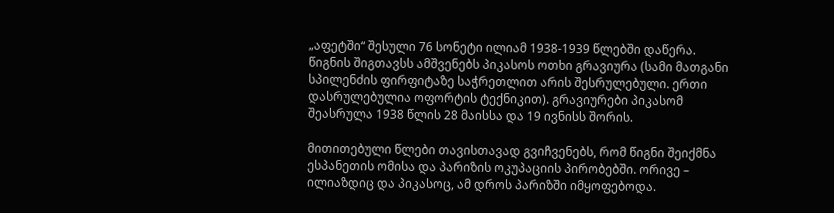„აფეტში“ შესული 76 სონეტი ილიამ 1938-1939 წლებში დაწერა.  წიგნის შიგთავსს ამშვენებს პიკასოს ოთხი გრავიურა (სამი მათგანი სპილენძის ფირფიტაზე საჭრეთლით არის შესრულებული. ერთი დასრულებულია ოფორტის ტექნიკით). გრავიურები პიკასომ შეასრულა 1938 წლის 28 მაისსა და 19 ივნისს შორის.

მითითებული წლები თავისთავად გვიჩვენებს, რომ წიგნი შეიქმნა ესპანეთის ომისა და პარიზის ოკუპაციის პირობებში. ორივე – ილიაზდიც და პიკასოც, ამ დროს პარიზში იმყოფებოდა.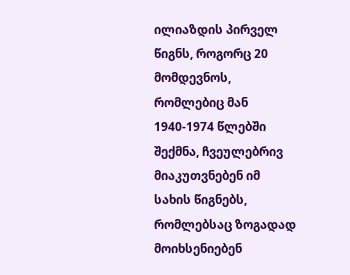ილიაზდის პირველ წიგნს, როგორც 20 მომდევნოს, რომლებიც მან 1940-1974 წლებში შექმნა, ჩვეულებრივ  მიაკუთვნებენ იმ სახის წიგნებს, რომლებსაც ზოგადად მოიხსენიებენ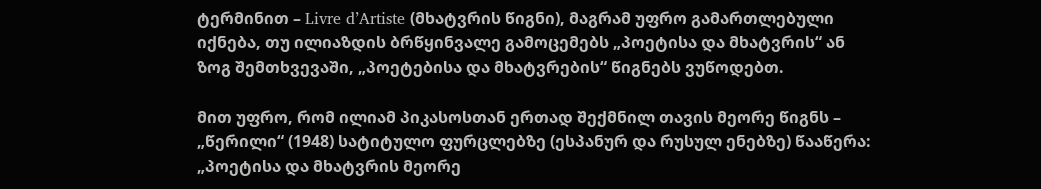ტერმინით – Livre d’Artiste (მხატვრის წიგნი), მაგრამ უფრო გამართლებული იქნება, თუ ილიაზდის ბრწყინვალე გამოცემებს „პოეტისა და მხატვრის“ ან ზოგ შემთხვევაში, „პოეტებისა და მხატვრების“ წიგნებს ვუწოდებთ.

მით უფრო, რომ ილიამ პიკასოსთან ერთად შექმნილ თავის მეორე წიგნს – „წერილი“ (1948) სატიტულო ფურცლებზე (ესპანურ და რუსულ ენებზე) წააწერა: „პოეტისა და მხატვრის მეორე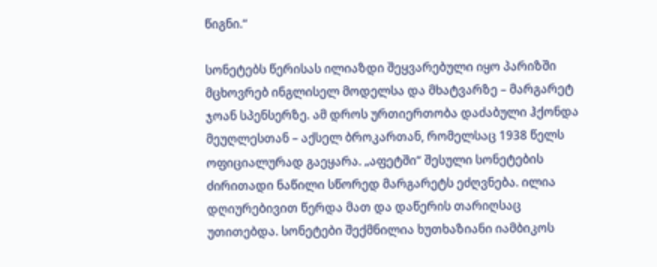წიგნი.“

სონეტებს წერისას ილიაზდი შეყვარებული იყო პარიზში მცხოვრებ ინგლისელ მოდელსა და მხატვარზე – მარგარეტ ჯოან სპენსერზე. ამ დროს ურთიერთობა დაძაბული ჰქონდა მეუღლესთან – აქსელ ბროკართან, რომელსაც 1938 წელს ოფიციალურად გაეყარა. „აფეტში“ შესული სონეტების ძირითადი ნაწილი სწორედ მარგარეტს ეძღვნება. ილია დღიურებივით წერდა მათ და დაწერის თარიღსაც უთითებდა. სონეტები შექმნილია ხუთხაზიანი იამბიკოს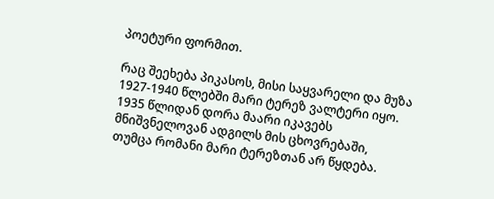პოეტური ფორმით.

რაც შეეხება პიკასოს, მისი საყვარელი და მუზა 1927-1940 წლებში მარი ტერეზ ვალტერი იყო. 1935 წლიდან დორა მაარი იკავებს მნიშვნელოვან ადგილს მის ცხოვრებაში, თუმცა რომანი მარი ტერეზთან არ წყდება.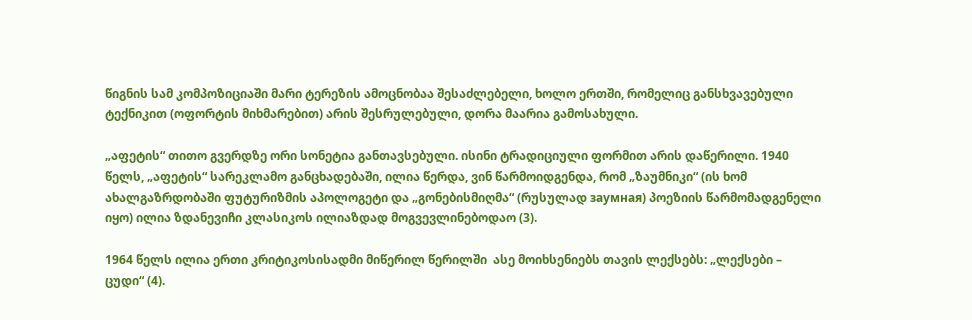წიგნის სამ კომპოზიციაში მარი ტერეზის ამოცნობაა შესაძლებელი, ხოლო ერთში, რომელიც განსხვავებული ტექნიკით (ოფორტის მიხმარებით) არის შესრულებული, დორა მაარია გამოსახული.

„აფეტის“ თითო გვერდზე ორი სონეტია განთავსებული. ისინი ტრადიციული ფორმით არის დაწერილი. 1940 წელს, „აფეტის“ სარეკლამო განცხადებაში, ილია წერდა, ვინ წარმოიდგენდა, რომ „ზაუმნიკი“ (ის ხომ ახალგაზრდობაში ფუტურიზმის აპოლოგეტი და „გონებისმიღმა“ (რუსულად заумная) პოეზიის წარმომადგენელი იყო) ილია ზდანევიჩი კლასიკოს ილიაზდად მოგვევლინებოდაო (3).

1964 წელს ილია ერთი კრიტიკოსისადმი მიწერილ წერილში  ასე მოიხსენიებს თავის ლექსებს: „ლექსები – ცუდი“ (4).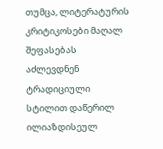თუმცა, ლიტერატურის კრიტიკოსები მაღალ შეფასებას აძლევდნენ ტრადიციული სტილით დაწერილ ილიაზდისეულ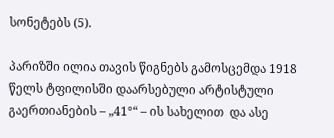სონეტებს (5).

პარიზში ილია თავის წიგნებს გამოსცემდა 1918 წელს ტფილისში დაარსებული არტისტული გაერთიანების – „41°“ – ის სახელით  და ასე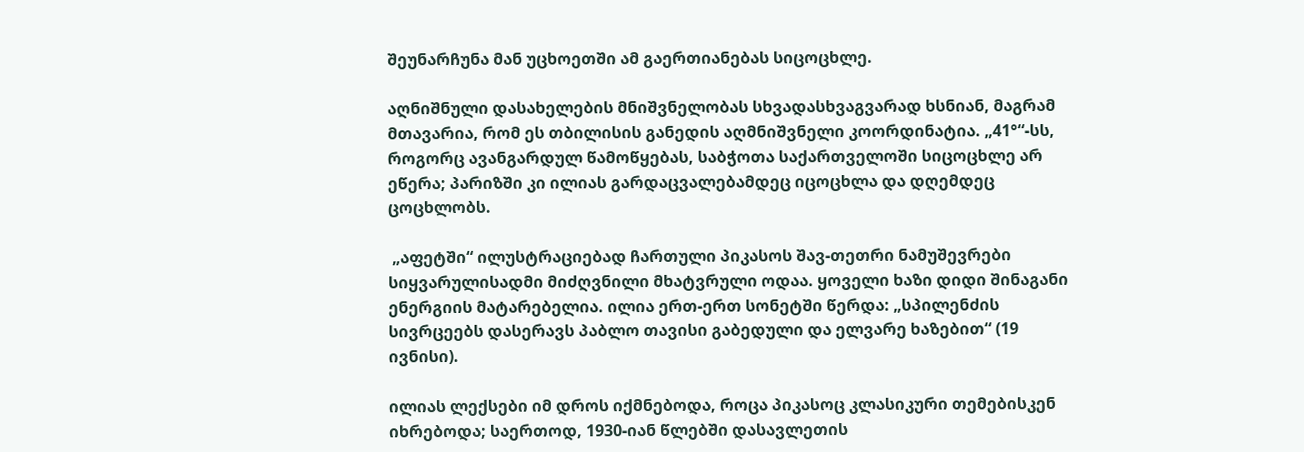შეუნარჩუნა მან უცხოეთში ამ გაერთიანებას სიცოცხლე.

აღნიშნული დასახელების მნიშვნელობას სხვადასხვაგვარად ხსნიან, მაგრამ მთავარია, რომ ეს თბილისის განედის აღმნიშვნელი კოორდინატია. „41°“-სს, როგორც ავანგარდულ წამოწყებას, საბჭოთა საქართველოში სიცოცხლე არ ეწერა; პარიზში კი ილიას გარდაცვალებამდეც იცოცხლა და დღემდეც ცოცხლობს.

 „აფეტში“ ილუსტრაციებად ჩართული პიკასოს შავ-თეთრი ნამუშევრები სიყვარულისადმი მიძღვნილი მხატვრული ოდაა. ყოველი ხაზი დიდი შინაგანი ენერგიის მატარებელია. ილია ერთ-ერთ სონეტში წერდა: „სპილენძის სივრცეებს დასერავს პაბლო თავისი გაბედული და ელვარე ხაზებით“ (19 ივნისი).

ილიას ლექსები იმ დროს იქმნებოდა, როცა პიკასოც კლასიკური თემებისკენ იხრებოდა; საერთოდ, 1930-იან წლებში დასავლეთის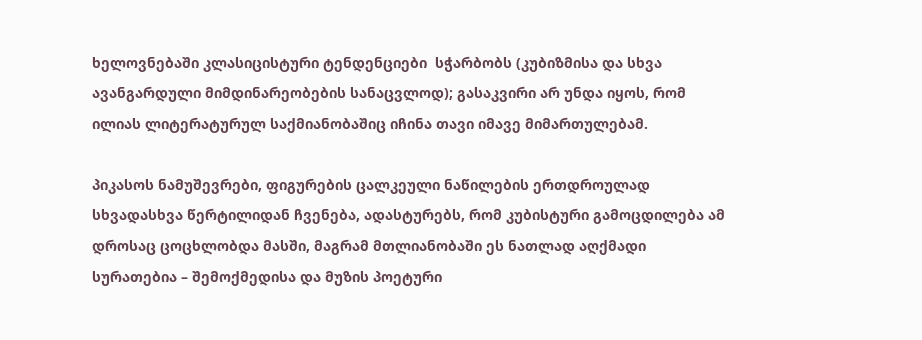ხელოვნებაში კლასიცისტური ტენდენციები  სჭარბობს (კუბიზმისა და სხვა ავანგარდული მიმდინარეობების სანაცვლოდ); გასაკვირი არ უნდა იყოს, რომ ილიას ლიტერატურულ საქმიანობაშიც იჩინა თავი იმავე მიმართულებამ.

პიკასოს ნამუშევრები, ფიგურების ცალკეული ნაწილების ერთდროულად სხვადასხვა წერტილიდან ჩვენება, ადასტურებს, რომ კუბისტური გამოცდილება ამ დროსაც ცოცხლობდა მასში, მაგრამ მთლიანობაში ეს ნათლად აღქმადი სურათებია – შემოქმედისა და მუზის პოეტური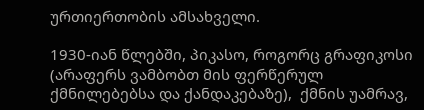ურთიერთობის ამსახველი.

1930-იან წლებში, პიკასო, როგორც გრაფიკოსი (არაფერს ვამბობთ მის ფერწერულ ქმნილებებსა და ქანდაკებაზე),  ქმნის უამრავ,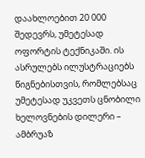დაახლოებით 20 000 შედევრს, უმეტესად ოფორტის ტექნიკაში. ის ასრულებს ილუსტრაციებს წიგნებისთვის, რომლებსაც უმეტესად უკვეთს ცნობილი ხელოვნების დილერი – ამბრუაზ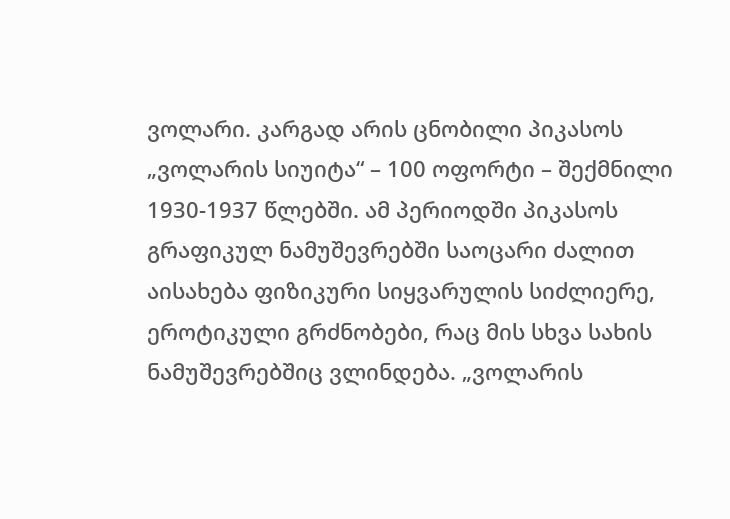ვოლარი. კარგად არის ცნობილი პიკასოს „ვოლარის სიუიტა“ – 100 ოფორტი – შექმნილი 1930-1937 წლებში. ამ პერიოდში პიკასოს გრაფიკულ ნამუშევრებში საოცარი ძალით აისახება ფიზიკური სიყვარულის სიძლიერე, ეროტიკული გრძნობები, რაც მის სხვა სახის ნამუშევრებშიც ვლინდება. „ვოლარის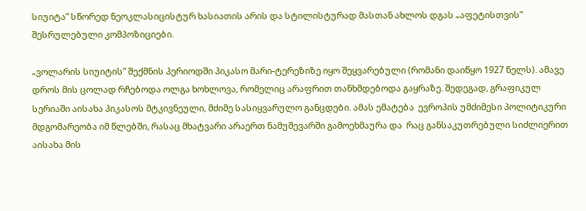სიუიტა“ სწორედ ნეოკლასიცისტურ ხასიათის არის და სტილისტურად მასთან ახლოს დგას „აფეტისთვის“ შესრულებული კომპოზიციები.

„ვოლარის სიუიტის“ შექმნის პერიოდში პიკასო მარი-ტერეზიზე იყო შეყვარებული (რომანი დაიწყო 1927 წელს). ამავე დროს მის ცოლად რჩებოდა ოლგა ხოხლოვა, რომელიც არაფრით თანხმდებოდა გაყრაზე. შედეგად, გრაფიკულ სერიაში აისახა პიკასოს მტკივნეული, მძიმე სასიყვარულო განცდები. ამას ემატება  ევროპის უმძიმესი პოლიტიკური მდგომარეობა იმ წლებში, რასაც მხატვარი არაერთ ნამუშევარში გამოეხმაურა და  რაც განსაკუთრებული სიძლიერით აისახა მის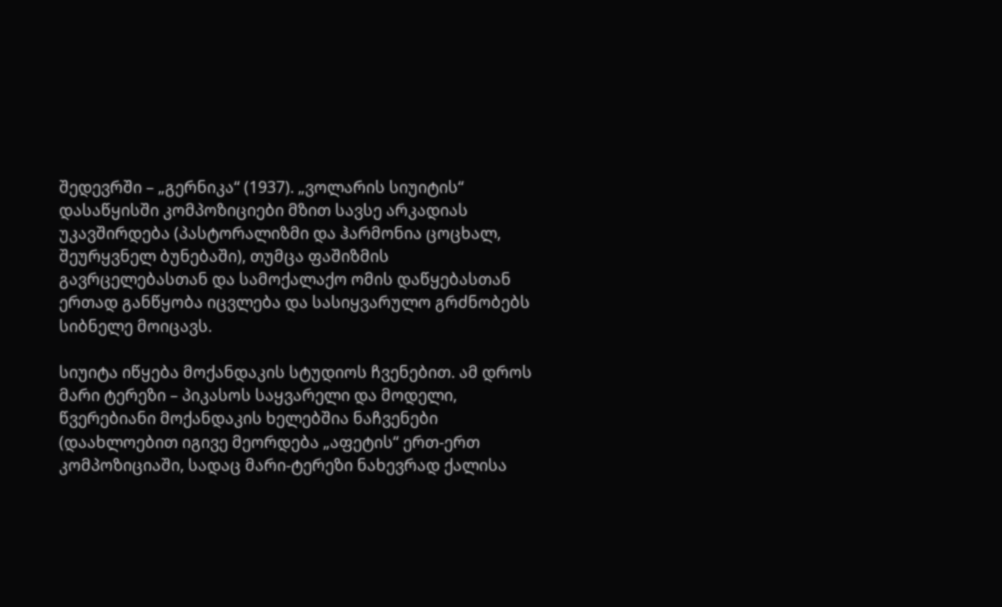შედევრში – „გერნიკა“ (1937). „ვოლარის სიუიტის“ დასაწყისში კომპოზიციები მზით სავსე არკადიას უკავშირდება (პასტორალიზმი და ჰარმონია ცოცხალ, შეურყვნელ ბუნებაში), თუმცა ფაშიზმის გავრცელებასთან და სამოქალაქო ომის დაწყებასთან ერთად განწყობა იცვლება და სასიყვარულო გრძნობებს სიბნელე მოიცავს.

სიუიტა იწყება მოქანდაკის სტუდიოს ჩვენებით. ამ დროს მარი ტერეზი – პიკასოს საყვარელი და მოდელი, წვერებიანი მოქანდაკის ხელებშია ნაჩვენები (დაახლოებით იგივე მეორდება „აფეტის“ ერთ-ერთ კომპოზიციაში, სადაც მარი-ტერეზი ნახევრად ქალისა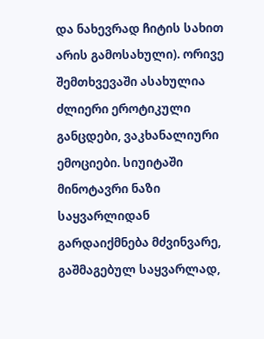და ნახევრად ჩიტის სახით არის გამოსახული). ორივე შემთხვევაში ასახულია ძლიერი ეროტიკული განცდები, ვაკხანალიური ემოციები. სიუიტაში მინოტავრი ნაზი საყვარლიდან გარდაიქმნება მძვინვარე, გაშმაგებულ საყვარლად,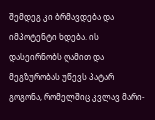შემდეგ კი ბრმავდება და იმპოტენტი ხდება. ის  დასეირნობს ღამით და მეგზურობას უწევს პატარ გოგონა, რომელშიც კვლავ მარი-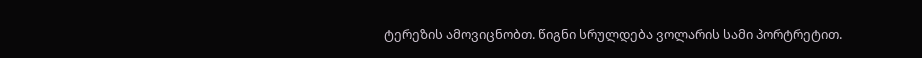ტერეზის ამოვიცნობთ. წიგნი სრულდება ვოლარის სამი პორტრეტით.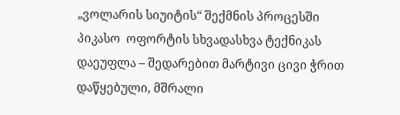„ვოლარის სიუიტის“ შექმნის პროცესში პიკასო  ოფორტის სხვადასხვა ტექნიკას დაეუფლა – შედარებით მარტივი ცივი ჭრით დაწყებული, მშრალი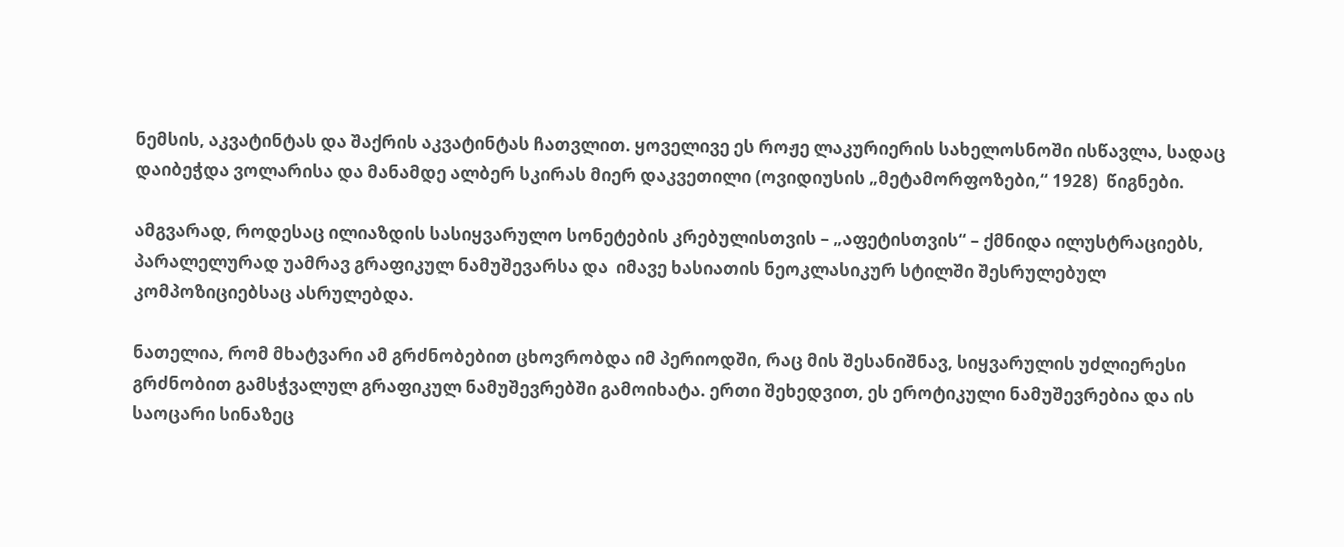ნემსის, აკვატინტას და შაქრის აკვატინტას ჩათვლით. ყოველივე ეს როჟე ლაკურიერის სახელოსნოში ისწავლა, სადაც დაიბეჭდა ვოლარისა და მანამდე ალბერ სკირას მიერ დაკვეთილი (ოვიდიუსის „მეტამორფოზები,“ 1928)  წიგნები.

ამგვარად, როდესაც ილიაზდის სასიყვარულო სონეტების კრებულისთვის – „აფეტისთვის“ – ქმნიდა ილუსტრაციებს, პარალელურად უამრავ გრაფიკულ ნამუშევარსა და  იმავე ხასიათის ნეოკლასიკურ სტილში შესრულებულ კომპოზიციებსაც ასრულებდა.

ნათელია, რომ მხატვარი ამ გრძნობებით ცხოვრობდა იმ პერიოდში, რაც მის შესანიშნავ, სიყვარულის უძლიერესი გრძნობით გამსჭვალულ გრაფიკულ ნამუშევრებში გამოიხატა. ერთი შეხედვით, ეს ეროტიკული ნამუშევრებია და ის საოცარი სინაზეც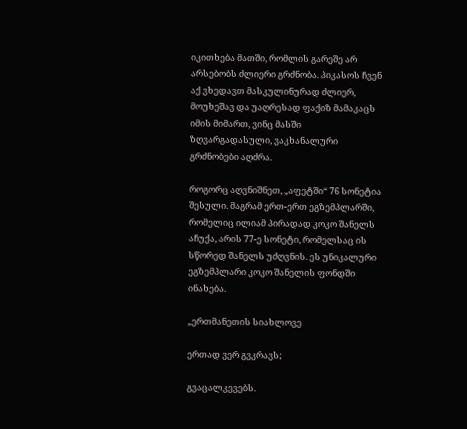იკითხება მათში, რომლის გარეშე არ არსებობს ძლიერი გრძნობა. პიკასოს ჩვენ აქ ვხედავთ მასკულინურად ძლიერ, მოუხეშავ და უაღრესად ფაქიზ მამაკაცს იმის მიმართ, ვინც მასში ზღვარგადასული, ვაკხანალური გრძნობები აღძრა.

როგორც აღვნიშნეთ, „აფეტში“ 76 სონეტია შესული. მაგრამ ერთ-ერთ ეგზემპლარში, რომელიც ილიამ პირადად კოკო შანელს აჩუქა, არის 77-ე სონეტი, რომელსაც ის სწორედ შანელს უძღვნის. ეს უნიკალური ეგზემპლარი კოკო შანელის ფონდში ინახება.

„ერთმანეთის სიახლოვე

ერთად ვერ გვკრავს;

გვაცალკევებს.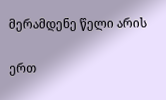მერამდენე წელი არის

ერთ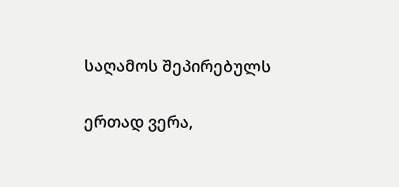საღამოს შეპირებულს

ერთად ვერა,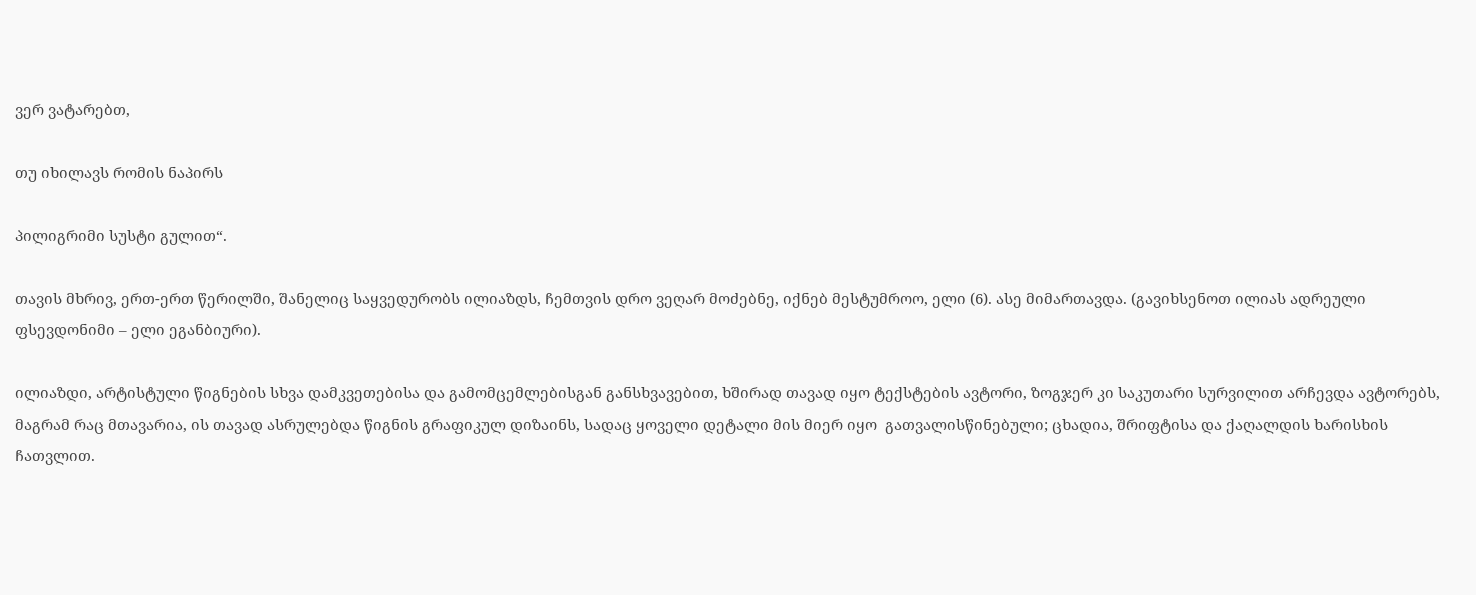ვერ ვატარებთ,

თუ იხილავს რომის ნაპირს

პილიგრიმი სუსტი გულით“.

თავის მხრივ, ერთ-ერთ წერილში, შანელიც საყვედურობს ილიაზდს, ჩემთვის დრო ვეღარ მოძებნე, იქნებ მესტუმროო, ელი (6). ასე მიმართავდა. (გავიხსენოთ ილიას ადრეული ფსევდონიმი – ელი ეგანბიური).

ილიაზდი, არტისტული წიგნების სხვა დამკვეთებისა და გამომცემლებისგან განსხვავებით, ხშირად თავად იყო ტექსტების ავტორი, ზოგჯერ კი საკუთარი სურვილით არჩევდა ავტორებს, მაგრამ რაც მთავარია, ის თავად ასრულებდა წიგნის გრაფიკულ დიზაინს, სადაც ყოველი დეტალი მის მიერ იყო  გათვალისწინებული; ცხადია, შრიფტისა და ქაღალდის ხარისხის ჩათვლით.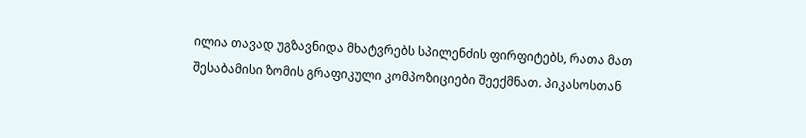ილია თავად უგზავნიდა მხატვრებს სპილენძის ფირფიტებს, რათა მათ შესაბამისი ზომის გრაფიკული კომპოზიციები შეექმნათ. პიკასოსთან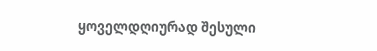ყოველდღიურად შესული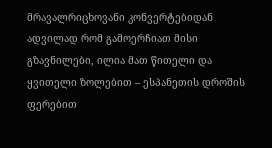მრავალრიცხოვანი კონვერტებიდან ადვილად რომ გამოერჩიათ მისი გზავნილები, ილია მათ წითელი და ყვითელი ზოლებით – ესპანეთის დროშის ფერებით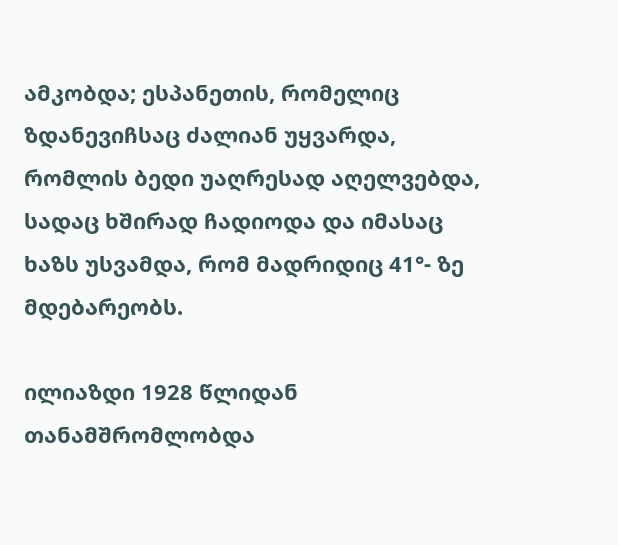ამკობდა; ესპანეთის, რომელიც ზდანევიჩსაც ძალიან უყვარდა, რომლის ბედი უაღრესად აღელვებდა, სადაც ხშირად ჩადიოდა და იმასაც ხაზს უსვამდა, რომ მადრიდიც 41°- ზე მდებარეობს.

ილიაზდი 1928 წლიდან თანამშრომლობდა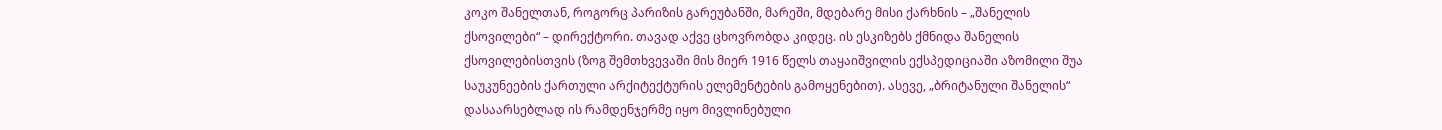კოკო შანელთან, როგორც პარიზის გარეუბანში, მარეში, მდებარე მისი ქარხნის – „შანელის ქსოვილები“ – დირექტორი. თავად აქვე ცხოვრობდა კიდეც. ის ესკიზებს ქმნიდა შანელის ქსოვილებისთვის (ზოგ შემთხვევაში მის მიერ 1916 წელს თაყაიშვილის ექსპედიციაში აზომილი შუა საუკუნეების ქართული არქიტექტურის ელემენტების გამოყენებით). ასევე, „ბრიტანული შანელის“ დასაარსებლად ის რამდენჯერმე იყო მივლინებული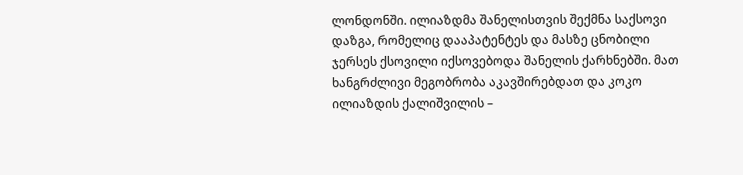ლონდონში. ილიაზდმა შანელისთვის შექმნა საქსოვი დაზგა, რომელიც დააპატენტეს და მასზე ცნობილი ჯერსეს ქსოვილი იქსოვებოდა შანელის ქარხნებში. მათ  ხანგრძლივი მეგობრობა აკავშირებდათ და კოკო ილიაზდის ქალიშვილის –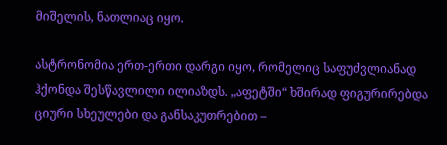მიშელის, ნათლიაც იყო.

ასტრონომია ერთ-ერთი დარგი იყო, რომელიც საფუძვლიანად ჰქონდა შესწავლილი ილიაზდს. „აფეტში“ ხშირად ფიგურირებდა ციური სხეულები და განსაკუთრებით –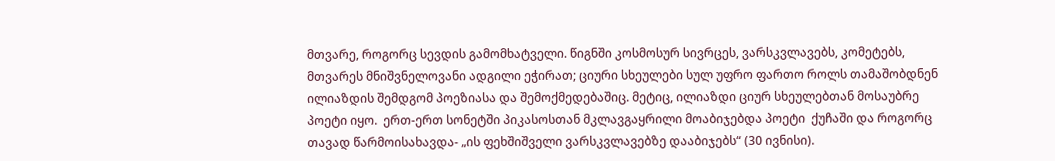მთვარე, როგორც სევდის გამომხატველი. წიგნში კოსმოსურ სივრცეს, ვარსკვლავებს, კომეტებს, მთვარეს მნიშვნელოვანი ადგილი ეჭირათ; ციური სხეულები სულ უფრო ფართო როლს თამაშობდნენ ილიაზდის შემდგომ პოეზიასა და შემოქმედებაშიც. მეტიც, ილიაზდი ციურ სხეულებთან მოსაუბრე პოეტი იყო.  ერთ-ერთ სონეტში პიკასოსთან მკლავგაყრილი მოაბიჯებდა პოეტი  ქუჩაში და როგორც თავად წარმოისახავდა- „ის ფეხშიშველი ვარსკვლავებზე დააბიჯებს“ (30 ივნისი).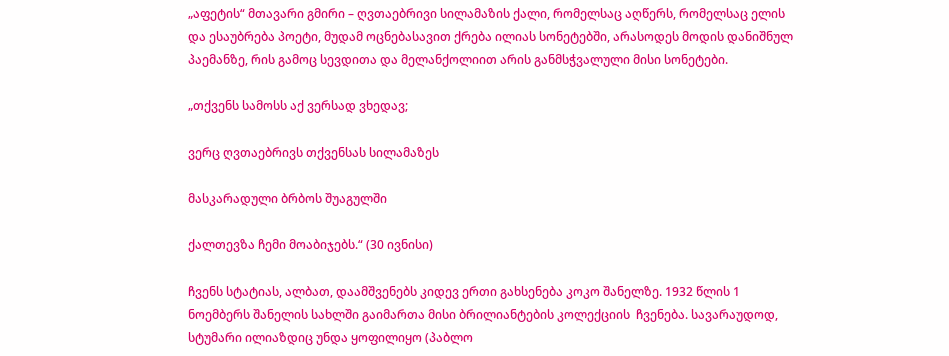„აფეტის“ მთავარი გმირი – ღვთაებრივი სილამაზის ქალი, რომელსაც აღწერს, რომელსაც ელის და ესაუბრება პოეტი, მუდამ ოცნებასავით ქრება ილიას სონეტებში, არასოდეს მოდის დანიშნულ პაემანზე, რის გამოც სევდითა და მელანქოლიით არის განმსჭვალული მისი სონეტები.

„თქვენს სამოსს აქ ვერსად ვხედავ;

ვერც ღვთაებრივს თქვენსას სილამაზეს

მასკარადული ბრბოს შუაგულში

ქალთევზა ჩემი მოაბიჯებს.“ (30 ივნისი)

ჩვენს სტატიას, ალბათ, დაამშვენებს კიდევ ერთი გახსენება კოკო შანელზე. 1932 წლის 1 ნოემბერს შანელის სახლში გაიმართა მისი ბრილიანტების კოლექციის  ჩვენება. სავარაუდოდ,  სტუმარი ილიაზდიც უნდა ყოფილიყო (პაბლო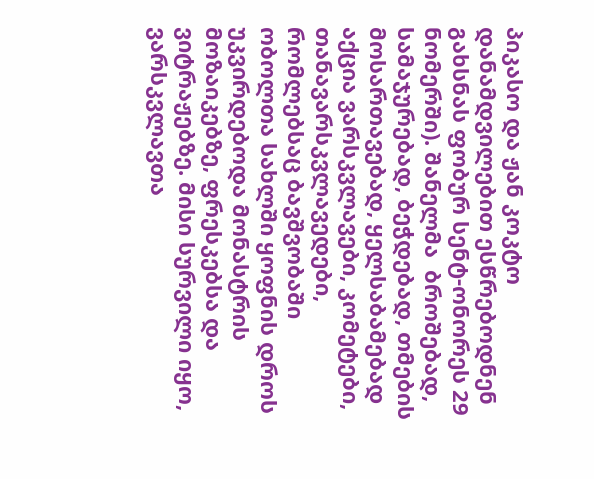პიკასო და ჟან კოკტო დანამდვილებით ესწრებოდნენ გახსნას ფობურ სენტ-ონორეს 29 ნომერში). შანელმა  ბროშებად, სამაჯურებად, ბეჭდებად, თმების მოსართავებად, ყელსაბამებად აქცია ვარსკვლავები, კომეტები, თანავარსკვლავედები, რომლებსაც ბავშვობაში ობოლთა სახლში ყოფნის დროს უკვირდებოდა მონასტრის მოზაიკებზე, ფრესკებსა და ვიტრაჟებზე. მისი სურვილი იყო, ვარსკვლავთა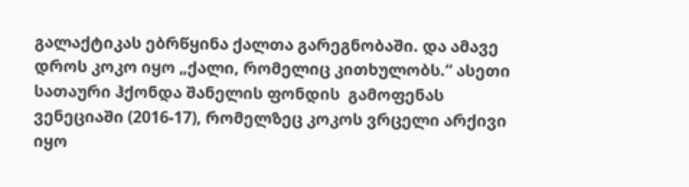გალაქტიკას ებრწყინა ქალთა გარეგნობაში. და ამავე დროს კოკო იყო „ქალი, რომელიც კითხულობს.“ ასეთი სათაური ჰქონდა შანელის ფონდის  გამოფენას ვენეციაში (2016-17), რომელზეც კოკოს ვრცელი არქივი იყო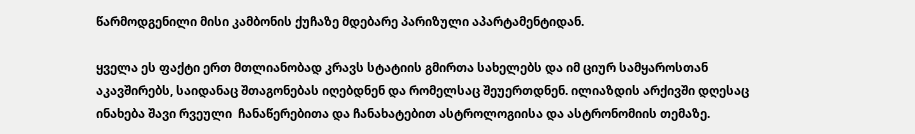წარმოდგენილი მისი კამბონის ქუჩაზე მდებარე პარიზული აპარტამენტიდან.

ყველა ეს ფაქტი ერთ მთლიანობად კრავს სტატიის გმირთა სახელებს და იმ ციურ სამყაროსთან აკავშირებს, საიდანაც შთაგონებას იღებდნენ და რომელსაც შეუერთდნენ. ილიაზდის არქივში დღესაც ინახება შავი რვეული  ჩანაწერებითა და ჩანახატებით ასტროლოგიისა და ასტრონომიის თემაზე.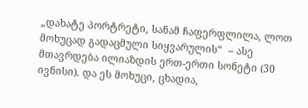„დახატე პორტრეტი, სანამ ჩაფერფლილა, ლოთ მოხუცად გადაცმული სიყვარულის“  – ასე მთავრდება ილიაზდის ერთ-ერთი სონეტი (30 ივნისი). და ეს მოხუცი, ცხადია,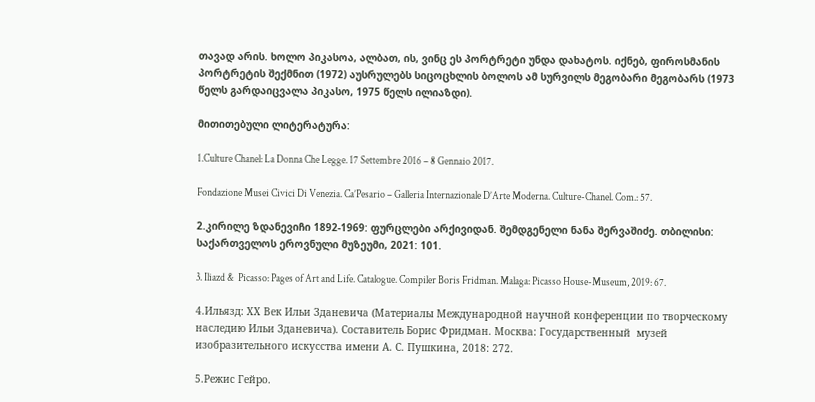თავად არის. ხოლო პიკასოა, ალბათ, ის, ვინც ეს პორტრეტი უნდა დახატოს. იქნებ, ფიროსმანის პორტრეტის შექმნით (1972) აუსრულებს სიცოცხლის ბოლოს ამ სურვილს მეგობარი მეგობარს (1973 წელს გარდაიცვალა პიკასო, 1975 წელს ილიაზდი).

მითითებული ლიტერატურა:

1.Culture Chanel: La Donna Che Legge. 17 Settembre 2016 – 8 Gennaio 2017.

Fondazione Musei Civici Di Venezia. Ca’Pesario – Galleria Internazionale D’Arte Moderna. Culture-Chanel. Com.: 57.

2.კირილე ზდანევიჩი 1892-1969: ფურცლები არქივიდან. შემდგენელი ნანა შერვაშიძე. თბილისი: საქართველოს ეროვნული მუზეუმი, 2021: 101.

3. Iliazd &  Picasso: Pages of Art and Life. Catalogue. Compiler Boris Fridman. Malaga: Picasso House-Museum, 2019: 67.

4.Ильязд: ХХ Век Ильи Зданевича (Материалы Международной научной конференции по творческому наследию Ильи Зданевича). Составитель Борис Фридман. Москва: Государственный  музей изобразительного искусства имени А. С. Пушкина, 2018: 272.

5.Режис Гейро.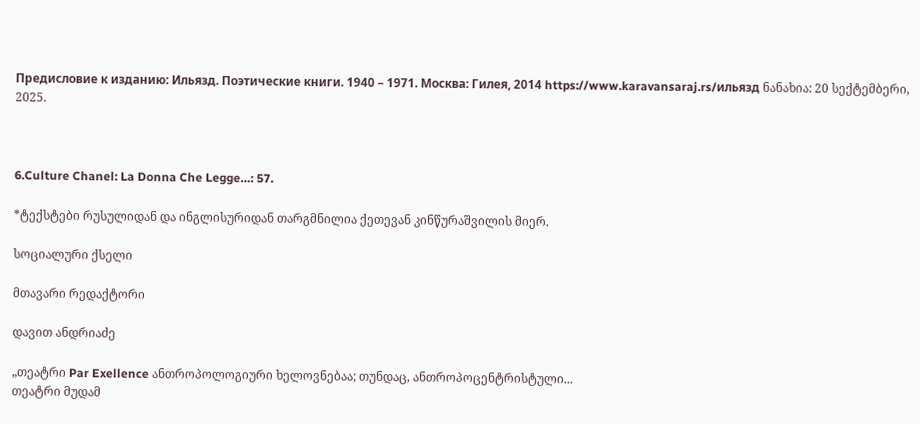Предисловие к изданию: Ильязд. Поэтические книги. 1940 – 1971. Москва: Гилея, 2014 https://www.karavansaraj.rs/ильязд ნანახია: 20 სექტემბერი, 2025.



6.Culture Chanel: La Donna Che Legge…: 57.

*ტექსტები რუსულიდან და ინგლისურიდან თარგმნილია ქეთევან კინწურაშვილის მიერ.

სოციალური ქსელი

მთავარი რედაქტორი

დავით ანდრიაძე

„თეატრი Par Exellence ანთროპოლოგიური ხელოვნებაა; თუნდაც, ანთროპოცენტრისტული...
თეატრი მუდამ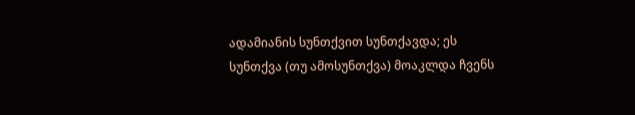ადამიანის სუნთქვით სუნთქავდა; ეს სუნთქვა (თუ ამოსუნთქვა) მოაკლდა ჩვენს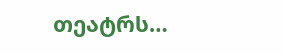თეატრს…